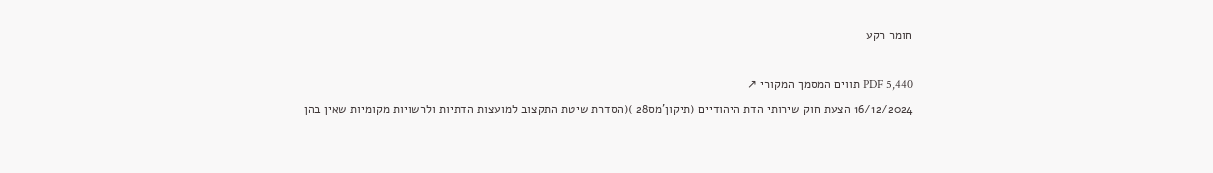חומר רקע

PDF 5,440 תווים המסמך המקורי ↗
16/12/2024 הצעת חוק שירותי הדת היהודיים (תיקון'מס28 )(הסדרת שיטת התקצוב למועצות הדתיות ולרשויות מקומיות שאין בהן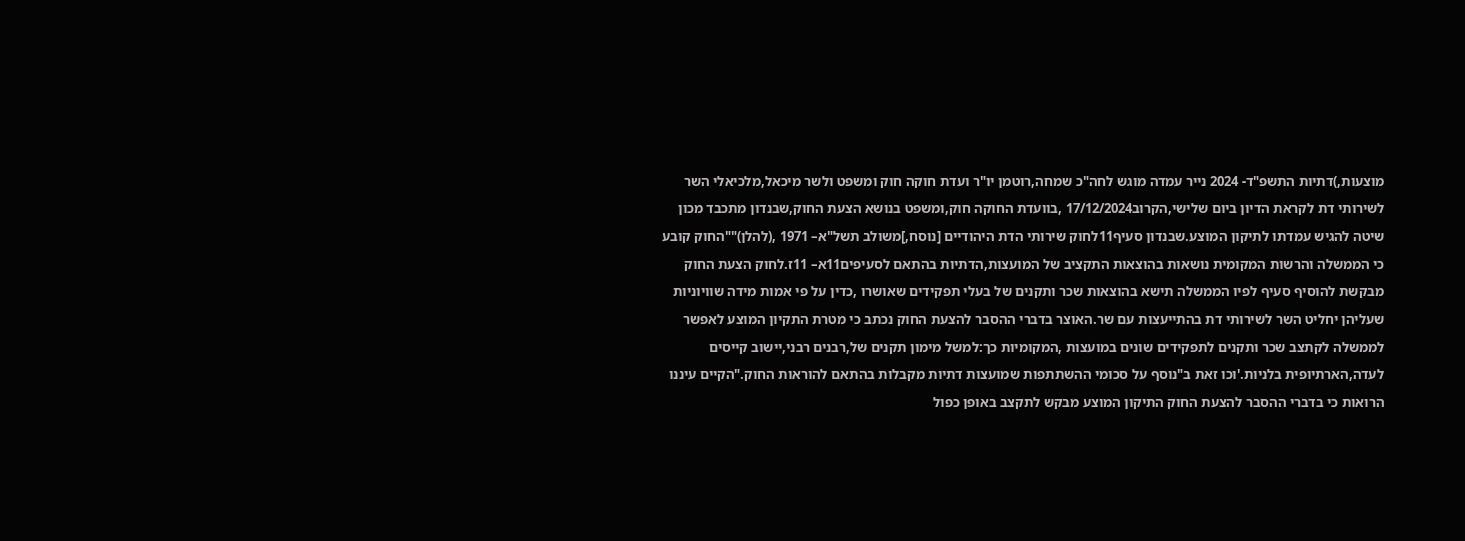מוצעות,)דתיות התשפ"ד- 2024 נייר עמדה מוגש לחה"כ שמחה,רוטמן יו"ר ועדת חוקה חוק ומשפט ולשר מיכאל,מלכיאלי השר לשירותי דת לקראת הדיון ביום שלישי,הקרוב17/12/2024 ,בוועדת החוקה חוק,ומשפט בנושא הצעת החוק,שבנדון מתכבד מכון שיטה להגיש עמדתו לתיקון המוצע.שבנדון סעיף11לחוק שירותי הדת היהודיים [נוסח,]משולב תשל"א– 1971 ,(להלן)""החוק קובע כי הממשלה והרשות המקומית נושאות בהוצאות התקציב של המועצות,הדתיות בהתאם לסעיפים11א– 11ז.לחוק הצעת החוק מבקשת להוסיף סעיף לפיו הממשלה תישא בהוצאות שכר ותקנים של בעלי תפקידים שאושרו ,כדין על פי אמות מידה שוויוניות שעליהן יחליט השר לשירותי דת בהתייעצות עם שר.האוצר בדברי ההסבר להצעת החוק נכתב כי מטרת התקיון המוצע לאפשר לממשלה לקתצב שכר ותקנים לתפקידים שונים במועצות ,המקומיות כך:למשל מימון תקנים של,רבנים רבני,יישוב קייסים לעדה,הארתיופית בלניות.'וכו זאת ב"נוסף על סכומי ההשתתפות שמועצות דתיות מקבלות בהתאם להוראות החוק."הקיים עיננו הרואות כי בדברי ההסבר להצעת החוק התיקון המוצע מבקש לתקצב באופן כפול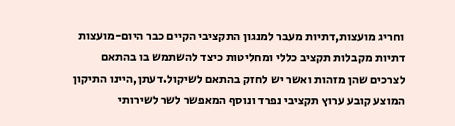וחריג מועצות,דתיות מעבר למנגון התקציבי הקיים כבר היום-מועצות דתיות מקבלות תקציב כללי ומחליטות כיצד להשתמש בו בהתאם לצרכים שהן מזהות ואשר יש לחזק בהתאם לשיקול.דעתן,היינו התיקון המוצע קובע ערוץ תקציבי נפרד ונוסף המאפשר לשר לשירותי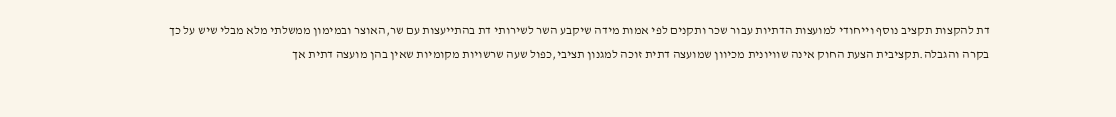דת להקצות תקציב נוסף וייחודי למועצות הדתיות עבור שכר ותקנים לפי אמות מידה שיקבע השר לשירותי דת בהתייעצות עם שר,האוצר ובמימון ממשלתי מלא מבלי שיש על כך בקרה והגבלה.תקציבית הצעת החוק אינה שוויונית מכיוון שמועצה דתית זוכה למגנון תציבי,כפול שעה שרשויות מקומיות שאין בהן מועצה דתית אך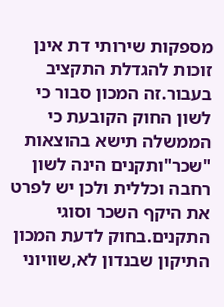מספקות שירותי דת אינן זוכות להגדלת התקציב בעבור.זה המכון סבור כי לשון החוק הקובעת כי הממשלה תישא בהוצאות "שכר"ותקנים הינה לשון רחבה וכללית ולכן יש לפרט את היקף השכר וסוגי התקנים.בחוק לדעת המכון התיקון שבנדון לא,שוויוני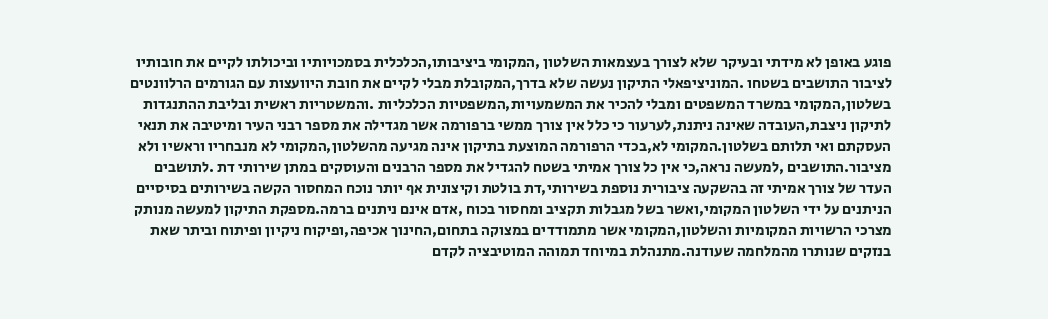פוגע באופן לא מידתי ובעיקר שלא לצורך בעצמאות השלטון ,המקומי ביציבותו,הכלכלית בסמכויותיו וביכולתו לקיים את חובותיו לציבור התושבים בשטחו .המוניציפאלי התיקון נעשה שלא בדרך,המקובלת מבלי לקיים את חובת היוועצות עם הגורמים הרלוונטים בשלטון,המקומי במשרד המשפטים ומבלי להכיר את המשמעויות,המשפטיות הכלכליות .והמשטריות ראשית ובליבת ההתנגדות לתיקון ניצבת,העובדה שאינה ניתנת,לערעור כי כלל אין צורך ממשי ברפורמה אשר מגדילה את מספר רבני העיר ומיטיבה את תנאי העסקתם ואי תלותם בשלטון.המקומי לא,בכדי הרפורמה המוצעת בתיקון אינה מגיעה מהשלטון,המקומי לא מנבחריו וראשיו ולא מציבור.התושבים ,למעשה נראה,כי אין כל צורך אמיתי בשטח להגדיל את מספר הרבנים והעוסקים במתן שירותי דת .לתושבים העדר של צורך אמיתי זה בהשקעה ציבורית נוספת בשירותי,דת בולטת וקיצונית אף יותר נוכח המחסור הקשה בשירותים בסיסיים הניתנים על ידי השלטון המקומי,ואשר בשל מגבלות תקציב ומחסור בכוח ,אדם אינם ניתנים ברמה.מספקת התיקון למעשה מנותק מצרכי הרשויות המקומיות והשלטון,המקומי אשר מתמודדים במצוקה בתחום,החינוך אכיפה,ופיקוח ניקיון ופיתוח וביתר שאת בנזקים שנותרו מהמלחמה שעודנה.מתנהלת במיוחד תמוהה המוטיבציה לקדם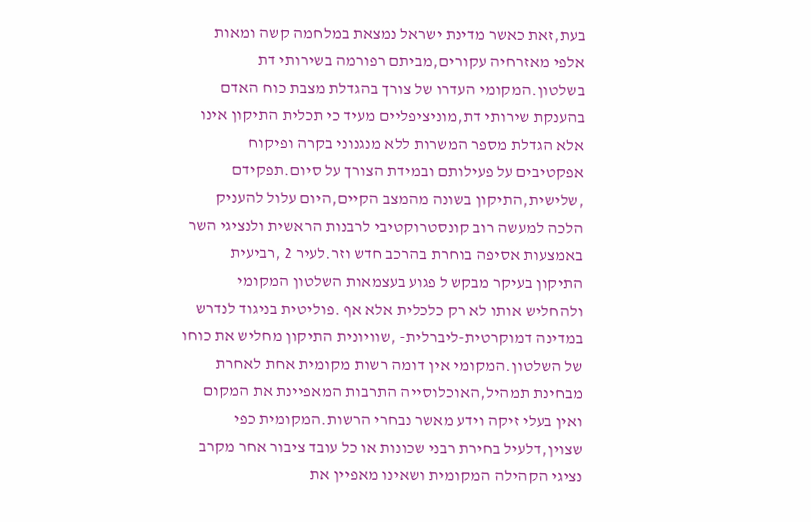בעת,זאת כאשר מדינת ישראל נמצאת במלחמה קשה ומאות אלפי מאזרחיה עקורים,מביתם רפורמה בשירותי דת בשלטון.המקומי העדרו של צורך בהגדלת מצבת כוח האדם בהענקת שירותי דת,מוניציפליים מעיד כי תכלית התיקון אינו אלא הגדלת מספר המשרות ללא מנגנוני בקרה ופיקוח אפקטיבים על פעילותם ובמידת הצורך על סיום.תפקידם ,שלישית,התיקון בשונה מהמצב הקיים,היום עלול להעניק הלכה למעשה רוב קונסטרוקטיבי לרבנות הראשית ולנציגי השר באמצעות אסיפה בוחרת בהרכב חדש וזר.לעיר 2 ,רביעית התיקון בעיקר מבקש ל פגוע בעצמאות השלטון המקומי ולהחליש אותו לא רק כלכלית אלא אף .פוליטית בניגוד לנדרש במדינה דמוקרטית-ליברלית- ,שוויונית התיקון מחליש את כוחו של השלטון.המקומי אין דומה רשות מקומית אחת לאחרת מבחינת תמהיל,האוכלוסייה התרבות המאפיינת את המקום ואין בעלי זיקה וידע מאשר נבחרי הרשות.המקומית כפי שצוין,דלעיל בחירת רבני שכונות או כל עובד ציבור אחר מקרב נציגי הקהילה המקומית ושאינו מאפיין את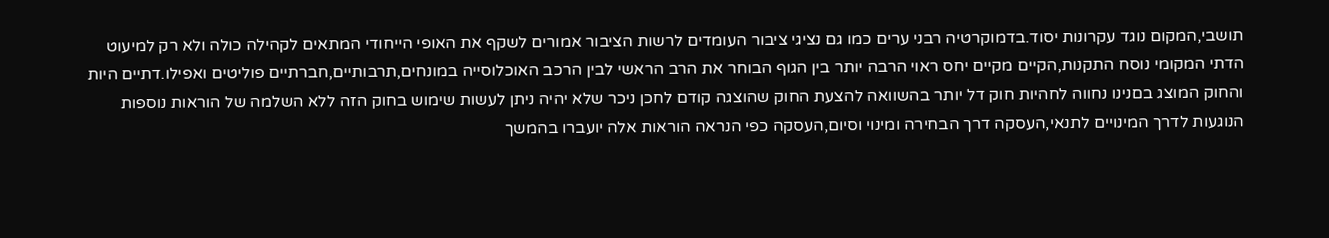תושבי,המקום נוגד עקרונות יסוד.בדמוקרטיה רבני ערים כמו גם נציגי ציבור העומדים לרשות הציבור אמורים לשקף את האופי הייחודי המתאים לקהילה כולה ולא רק למיעוט הדתי המקומי נוסח התקנות,הקיים מקיים יחס ראוי הרבה יותר בין הגוף הבוחר את הרב הראשי לבין הרכב האוכלוסייה במונחים,תרבותיים,חברתיים פוליטים ואפילו.דתיים היות והחוק המוצג בםנינו נחווה לחהיות חוק דל יותר בהשוואה להצעת החוק שהוצגה קודם לחכן ניכר שלא יהיה ניתן לעשות שימוש בחוק הזה ללא השלמה של הוראות נוספות הנוגעות לדרך המינויים לתנאי,העסקה דרך הבחירה ומינוי וסיום,העסקה כפי הנראה הוראות אלה יועברו בהמשך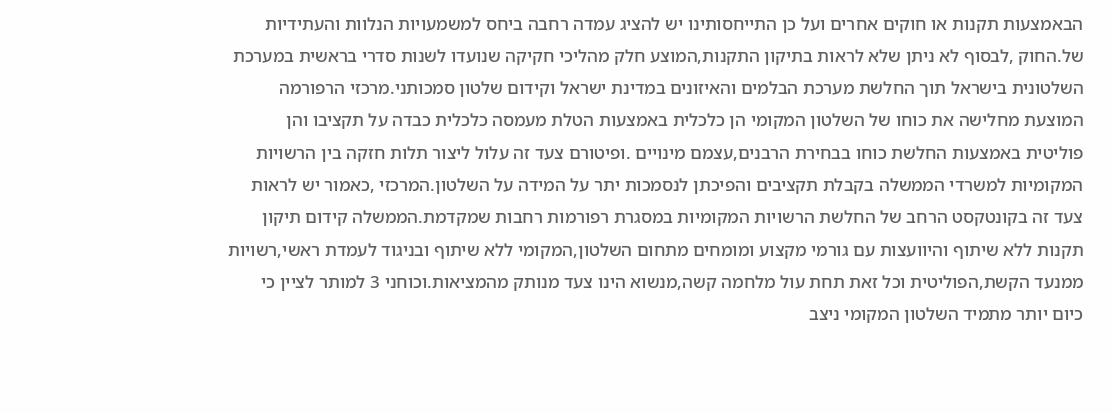הבאמצעות תקנות או חוקים אחרים ועל כן התייחסותינו יש להציג עמדה רחבה ביחס למשמעויות הנלוות והעתידיות של.החוק ,לבסוף לא ניתן שלא לראות בתיקון התקנות,המוצע חלק מהליכי חקיקה שנועדו לשנות סדרי בראשית במערכת השלטונית בישראל תוך החלשת מערכת הבלמים והאיזונים במדינת ישראל וקידום שלטון סמכותני.מרכזי הרפורמה המוצעת מחלישה את כוחו של השלטון המקומי הן כלכלית באמצעות הטלת מעמסה כלכלית כבדה על תקציבו והן פוליטית באמצעות החלשת כוחו בבחירת הרבנים,עצמם מינויים .ופיטורם צעד זה עלול ליצור תלות חזקה בין הרשויות המקומיות למשרדי הממשלה בקבלת תקציבים והפיכתן לנסמכות יתר על המידה על השלטון.המרכזי ,כאמור יש לראות צעד זה בקונטקסט הרחב של החלשת הרשויות המקומיות במסגרת רפורמות רחבות שמקדמת.הממשלה קידום תיקון תקנות ללא שיתוף והיוועצות עם גורמי מקצוע ומומחים מתחום השלטון,המקומי ללא שיתוף ובניגוד לעמדת ראשי,רשויות ממנעד הקשת,הפוליטית וכל זאת תחת עול מלחמה קשה,מנשוא הינו צעד מנותק מהמציאות.וכוחני 3 למותר לציין כי כיום יותר מתמיד השלטון המקומי ניצב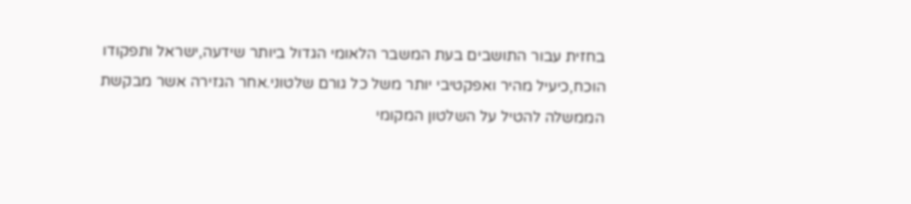בחזית עבור התושבים בעת המשבר הלאומי הגדול ביותר שידעה,ישראל ותפקודו הוכח,כיעיל מהיר ואפקטיבי יותר משל כל גורם שלטוני.אחר הגזירה אשר מבקשת הממשלה להטיל על השלטון המקומי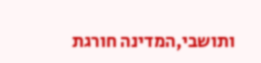ותושבי,המדינה חורגת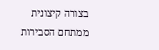בצורה קיצונית ממתחם הסבירות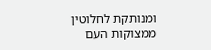ומנותקת לחלוטין ממצוקות העם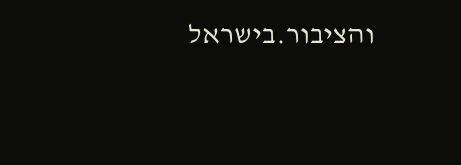והציבור.בישראל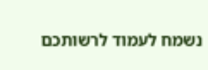נשמח לעמוד לרשותכם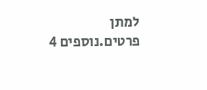למתן פרטים.נוספים 4